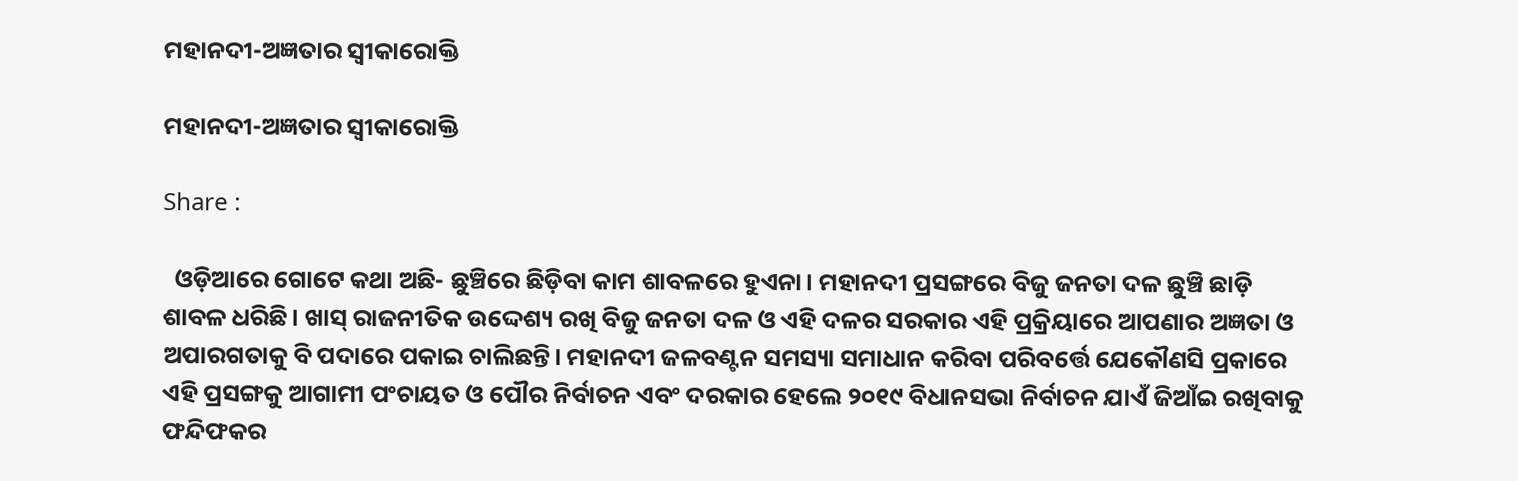ମହାନଦୀ-ଅଜ୍ଞତାର ସ୍ବୀକାରୋକ୍ତି

ମହାନଦୀ-ଅଜ୍ଞତାର ସ୍ବୀକାରୋକ୍ତି

Share :

  ଓଡ଼ିଆରେ ଗୋଟେ କଥା ଅଛି- ଛୁଞ୍ଚିରେ ଛିଡ଼ିବା କାମ ଶାବଳରେ ହୁଏନା। ମହାନଦୀ ପ୍ରସଙ୍ଗରେ ବିଜୁ ଜନତା ଦଳ ଛୁଞ୍ଚି ଛାଡ଼ି ଶାବଳ ଧରିଛି। ଖାସ୍ ରାଜନୀତିକ ଉଦ୍ଦେଶ୍ୟ ରଖି ବିଜୁ ଜନତା ଦଳ ଓ ଏହି ଦଳର ସରକାର ଏହି ପ୍ରକ୍ରିୟାରେ ଆପଣାର ଅଜ୍ଞତା ଓ ଅପାରଗତାକୁ ବି ପଦାରେ ପକାଇ ଚାଲିଛନ୍ତି। ମହାନଦୀ ଜଳବଣ୍ଟନ ସମସ୍ୟା ସମାଧାନ କରିବା ପରିବର୍ତ୍ତେ ଯେକୌଣସି ପ୍ରକାରେ ଏହି ପ୍ରସଙ୍ଗକୁ ଆଗାମୀ ପଂଚାୟତ ଓ ପୌର ନିର୍ବାଚନ ଏବଂ ଦରକାର ହେଲେ ୨୦୧୯ ବିଧାନସଭା ନିର୍ବାଚନ ଯାଏଁ ଜିଆଁଇ ରଖିବାକୁ ଫନ୍ଦିଫକର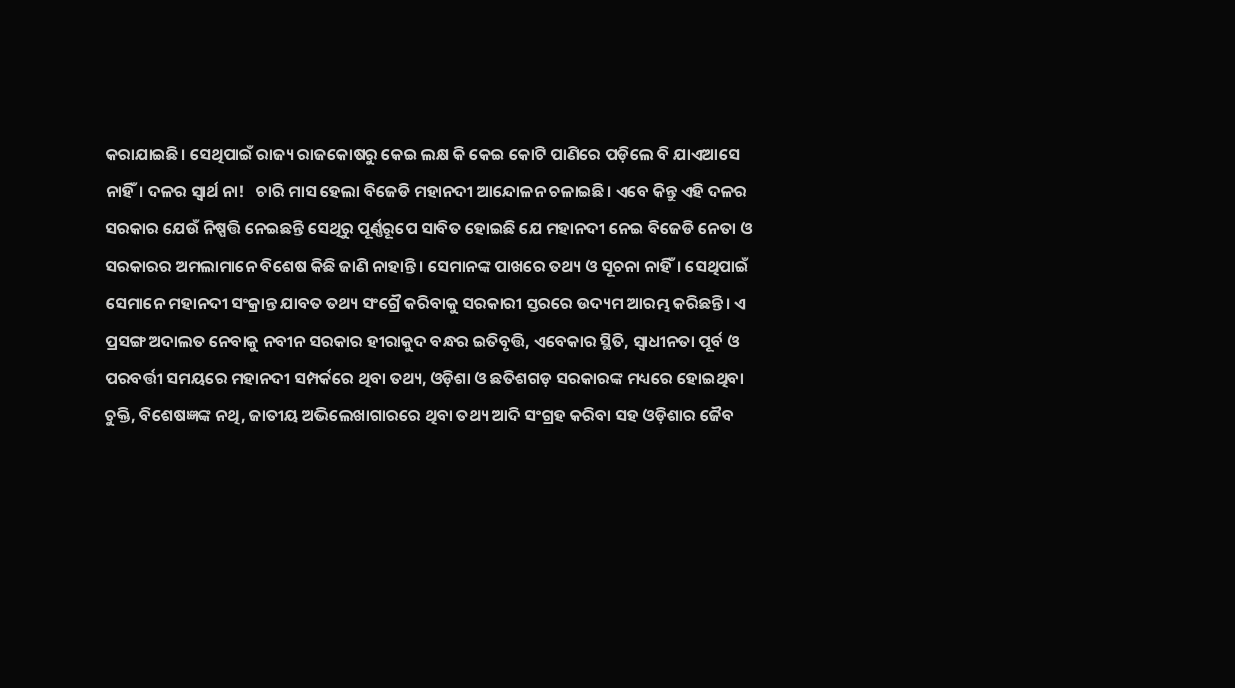କରାଯାଇଛି। ସେଥିପାଇଁ ରାଜ୍ୟ ରାଜକୋଷରୁ କେଇ ଲକ୍ଷ କି କେଇ କୋଟି ପାଣିରେ ପଡ଼ିଲେ ବି ଯାଏଆସେ ନାହିଁ। ଦଳର ସ୍ବାର୍ଥ ନା!   ଚାରି ମାସ ହେଲା ବିଜେଡି ମହାନଦୀ ଆନ୍ଦୋଳନ ଚଳାଇଛି। ଏବେ କିନ୍ତୁ ଏହି ଦଳର ସରକାର ଯେଉଁ ନିଷ୍ପତ୍ତି ନେଇଛନ୍ତି ସେଥିରୁ ପୂର୍ଣ୍ଣରୂପେ ସାବିତ ହୋଇଛି ଯେ ମହାନଦୀ ନେଇ ବିଜେଡି ନେତା ଓ ସରକାରର ଅମଲାମାନେ ବିଶେଷ କିଛି ଜାଣି ନାହାନ୍ତି। ସେମାନଙ୍କ ପାଖରେ ତଥ୍ୟ ଓ ସୂଚନା ନାହିଁ। ସେଥିପାଇଁ ସେମାନେ ମହାନଦୀ ସଂକ୍ରାନ୍ତ ଯାବତ ତଥ୍ୟ ସଂଗ୍ରୈ କରିବାକୁ ସରକାରୀ ସ୍ତରରେ ଉଦ୍ୟମ ଆରମ୍ଭ କରିଛନ୍ତି। ଏ ପ୍ରସଙ୍ଗ ଅଦାଲତ ନେବାକୁ ନବୀନ ସରକାର ହୀରାକୁଦ ବନ୍ଧର ଇତିବୃତ୍ତି, ଏବେକାର ସ୍ଥିତି, ସ୍ୱାଧୀନତା ପୂର୍ବ ଓ ପରବର୍ତ୍ତୀ ସମୟରେ ମହାନଦୀ ସମ୍ପର୍କରେ ଥିବା ତଥ୍ୟ, ଓଡ଼ିଶା ଓ ଛତିଶଗଡ଼ ସରକାରଙ୍କ ମଧ୍ୟରେ ହୋଇଥିବା ଚୁକ୍ତି, ବିଶେଷଜ୍ଞଙ୍କ ନଥି, ଜାତୀୟ ଅଭିଲେଖାଗାରରେ ଥିବା ତଥ୍ୟ ଆଦି ସଂଗ୍ରହ କରିବା ସହ ଓଡ଼ିଶାର ଜୈବ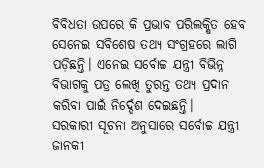ବିବିଧତା ଉପରେ କି ପ୍ରଭାବ ପରିଲକ୍ଷିତ ହେବ ସେନେଇ ସବିଶେଷ ତଥ୍ୟ ସଂଗ୍ରହରେ ଲାଗି ପଡ଼ିଛନ୍ତି। ଏନେଇ ସର୍ବୋଚ୍ଚ ଯନ୍ତ୍ରୀ ବିଭିନ୍ନ ବିଭାଗକୁ ପତ୍ର ଲେଖି ତୁରନ୍ତ ତଥ୍ୟ ପ୍ରଦାନ କରିବା ପାଇଁ ନିର୍ଦ୍ଦେଶ ଦେଇଛନ୍ତି।   ସରକାରୀ ସୂଚନା ଅନୁସାରେ ସର୍ବୋଚ୍ଚ ଯନ୍ତ୍ରୀ ଜାନକୀ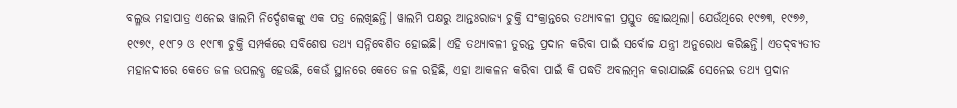ବଲ୍ଳଭ ମହାପାତ୍ର ଏନେଇ ୱାଲମି ନିର୍ଦ୍ଦେଶକଙ୍କୁ ଏକ ପତ୍ର ଲେଖିଛନ୍ତି। ୱାଲମି ପକ୍ଷରୁ ଆନ୍ତଃରାଜ୍ୟ ଚୁକ୍ତି ସଂକ୍ରାନ୍ତରେ ତଥ୍ୟାବଳୀ ପ୍ରସ୍ତୁତ ହୋଇଥିଲା। ଯେଉଁଥିରେ ୧୯୭୩, ୧୯୭୬, ୧୯୭୯, ୧୯୮୨ ଓ ୧୯୮୩ ଚୁକ୍ତି ସମ୍ପର୍କରେ ସବିଶେଷ ତଥ୍ୟ ସନ୍ନିବେଶିତ ହୋଇଛି। ଏହି ତଥ୍ୟାବଳୀ ତୁରନ୍ତ ପ୍ରଦାନ କରିବା ପାଇଁ ସର୍ବୋଚ୍ଚ ଯନ୍ତ୍ରୀ ଅନୁରୋଧ କରିଛନ୍ତି। ଏତଦ‍୍‌ବ୍ୟତୀତ ମହାନଦୀରେ କେତେ ଜଳ ଉପଲବ୍ଧ ହେଉଛି, କେଉଁ ସ୍ଥାନରେ କେତେ ଜଳ ରହିଛି, ଏହା ଆକଳନ କରିବା ପାଇଁ କି ପଦ୍ଧତି ଅବଲମ୍ୱନ କରାଯାଇଛି ସେନେଇ ତଥ୍ୟ ପ୍ରଦାନ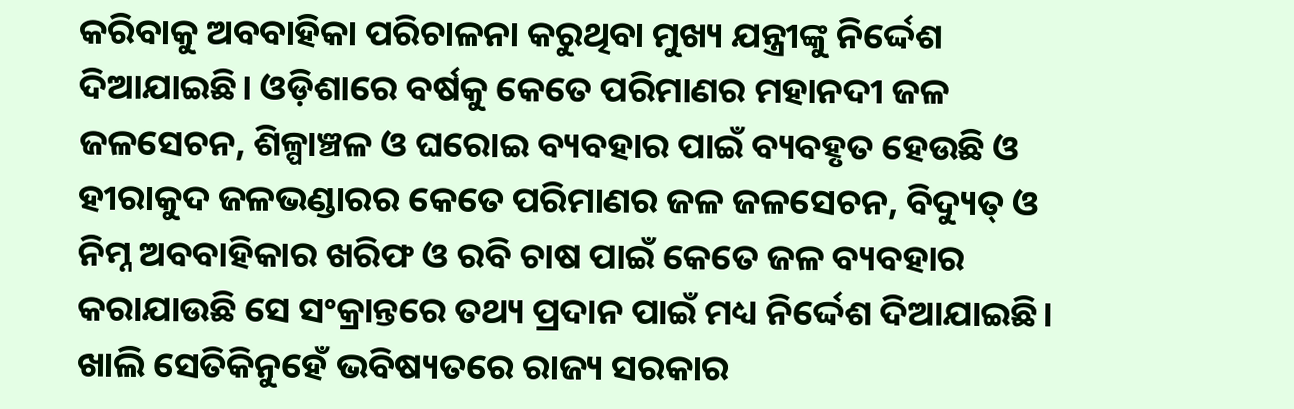କରିବାକୁ ଅବବାହିକା ପରିଚାଳନା କରୁଥିବା ମୁଖ୍ୟ ଯନ୍ତ୍ରୀଙ୍କୁ ନିର୍ଦ୍ଦେଶ ଦିଆଯାଇଛି। ଓଡ଼ିଶାରେ ବର୍ଷକୁ କେତେ ପରିମାଣର ମହାନଦୀ ଜଳ ଜଳସେଚନ, ଶିଳ୍ପାଞ୍ଚଳ ଓ ଘରୋଇ ବ୍ୟବହାର ପାଇଁ ବ୍ୟବହୃତ ହେଉଛି ଓ ହୀରାକୁଦ ଜଳଭଣ୍ଡାରର କେତେ ପରିମାଣର ଜଳ ଜଳସେଚନ, ବିଦ୍ୟୁତ୍ ଓ ନିମ୍ନ ଅବବାହିକାର ଖରିଫ ଓ ରବି ଚାଷ ପାଇଁ କେତେ ଜଳ ବ୍ୟବହାର କରାଯାଉଛି ସେ ସଂକ୍ରାନ୍ତରେ ତଥ୍ୟ ପ୍ରଦାନ ପାଇଁ ମଧ୍ୟ ନିର୍ଦ୍ଦେଶ ଦିଆଯାଇଛି। ଖାଲି ସେତିକିନୁହେଁ ଭବିଷ୍ୟତରେ ରାଜ୍ୟ ସରକାର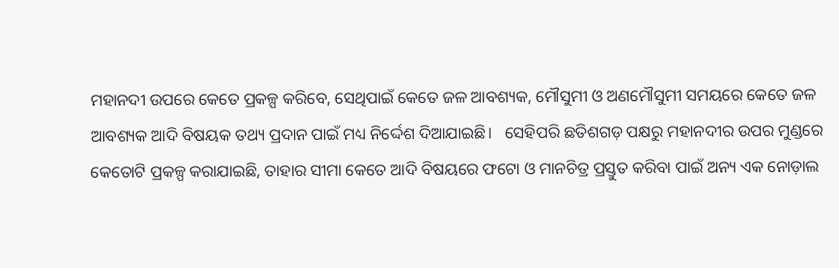ମହାନଦୀ ଉପରେ କେତେ ପ୍ରକଳ୍ପ କରିବେ, ସେଥିପାଇଁ କେତେ ଜଳ ଆବଶ୍ୟକ, ମୌସୁମୀ ଓ ଅଣମୌସୁମୀ ସମୟରେ କେତେ ଜଳ ଆବଶ୍ୟକ ଆଦି ବିଷୟକ ତଥ୍ୟ ପ୍ରଦାନ ପାଇଁ ମଧ୍ୟ ନିର୍ଦ୍ଦେଶ ଦିଆଯାଇଛି।   ସେହିପରି ଛତିଶଗଡ଼ ପକ୍ଷରୁ ମହାନଦୀର ଉପର ମୁଣ୍ଡରେ କେତୋଟି ପ୍ରକଳ୍ପ କରାଯାଇଛି, ତାହାର ସୀମା କେତେ ଆଦି ବିଷୟରେ ଫଟୋ ଓ ମାନଚିତ୍ର ପ୍ରସ୍ତୁତ କରିବା ପାଇଁ ଅନ୍ୟ ଏକ ନୋଡ଼ାଲ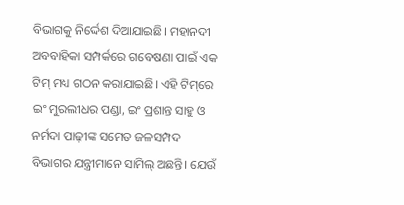ବିଭାଗକୁ ନିର୍ଦ୍ଦେଶ ଦିଆଯାଇଛି। ମହାନଦୀ ଅବବାହିକା ସମ୍ପର୍କରେ ଗବେଷଣା ପାଇଁ ଏକ ଟିମ‍୍‌ ମଧ୍ୟ ଗଠନ କରାଯାଇଛି। ଏହି ଟିମ‍୍‌ରେ ଇଂ ମୁରଲୀଧର ପଣ୍ଡା, ଇଂ ପ୍ରଶାନ୍ତ ସାହୁ ଓ ନର୍ମଦା ପାଢ଼ୀଙ୍କ ସମେତ ଜଳସମ୍ପଦ ବିଭାଗର ଯନ୍ତ୍ରୀମାନେ ସାମିଲ‍୍‌ ଅଛନ୍ତି। ଯେଉଁ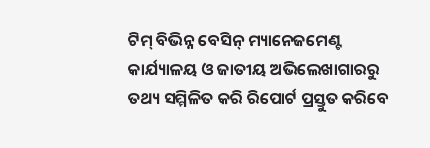ଟିମ‍୍‌ ବିଭିନ୍ନ ବେସିନ‍୍‌ ମ୍ୟାନେଜମେଣ୍ଟ କାର୍ଯ୍ୟାଳୟ ଓ ଜାତୀୟ ଅଭିଲେଖାଗାରରୁ ତଥ୍ୟ ସମ୍ମିଳିତ କରି ରିପୋର୍ଟ ପ୍ରସ୍ତୁତ କରିବେ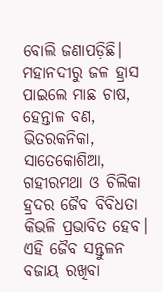ବୋଲି ଜଣାପଡ଼ିଛି।   ମହାନଦୀରୁ ଜଳ ହ୍ରାସ ପାଇଲେ ମାଛ ଚାଷ, ହେନ୍ତାଳ ବଣ, ଭିତରକନିକା, ସାତେକୋଶିଆ, ଗହୀରମଥା ଓ ଚିଲିକା ହ୍ରଦର ଜୈବ ବିବିଧତା କିଭଳି ପ୍ରଭାବିତ ହେବ। ଏହି ଜୈବ ସନ୍ତୁଳନ ବଜାୟ ରଖିବା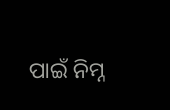ପାଇଁ ନିମ୍ନ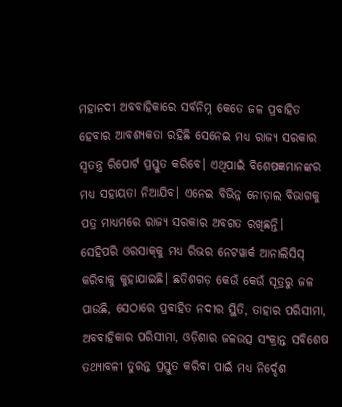ମହାନଦୀ ଅବବାହିକାରେ ସର୍ବନିମ୍ନ କେତେ ଜଳ ପ୍ରବାହିତ ହେବାର ଆବଶ୍ୟକତା ରହିଛି ସେନେଇ ମଧ୍ୟ ରାଜ୍ୟ ସରକାର ସ୍ୱତନ୍ତ୍ର ରିପୋର୍ଟ ପ୍ରସ୍ତୁତ କରିବେ। ଏଥିପାଇଁ ବିଶେଷଜ୍ଞମାନଙ୍କର ମଧ୍ୟ ସହାୟତା ନିଆଯିବ। ଏନେଇ ବିଭିନ୍ନ ନୋଡ଼ାଲ ବିଭାଗକୁ ପତ୍ର ମାଧ୍ୟମରେ ରାଜ୍ୟ ସରକାର ଅବଗତ ରଖିଛନ୍ତି।   ସେହିପରି ଓରସାକ୍‌କୁ ମଧ୍ୟ ରିଭର ନେଟୱାର୍କ ଆନାଲିସିସ‍୍‌ କରିବାକୁ କୁହାଯାଇଛି। ଛତିଶଗଡ଼ କେଉଁ କେଉଁ ସୂତ୍ରରୁ ଜଳ ପାଉଛି, ସେଠାରେ ପ୍ରବାହିତ ନଦୀର ସ୍ଥିତି, ତାହାର ପରିସୀମା, ଅବବାହିକାର ପରିସୀମା, ଓଡ଼ିଶାର ଜଳଉତ୍ସ ସଂକ୍ରାନ୍ତ ସବିଶେଷ ତଥ୍ୟାବଳୀ ତୁରନ୍ତ ପ୍ରସ୍ତୁତ କରିବା ପାଇଁ ମଧ୍ୟ ନିର୍ଦ୍ଦେଶ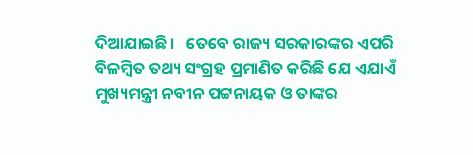ଦିଆଯାଇଛି।   ତେବେ ରାଜ୍ୟ ସରକାରଙ୍କର ଏପରି ବିଳମ୍ବିତ ତଥ୍ୟ ସଂଗ୍ରହ ପ୍ରମାଣିତ କରିଛି ଯେ ଏଯାଏଁ ମୁଖ୍ୟମନ୍ତ୍ରୀ ନବୀନ ପଟ୍ଟନାୟକ ଓ ତାଙ୍କର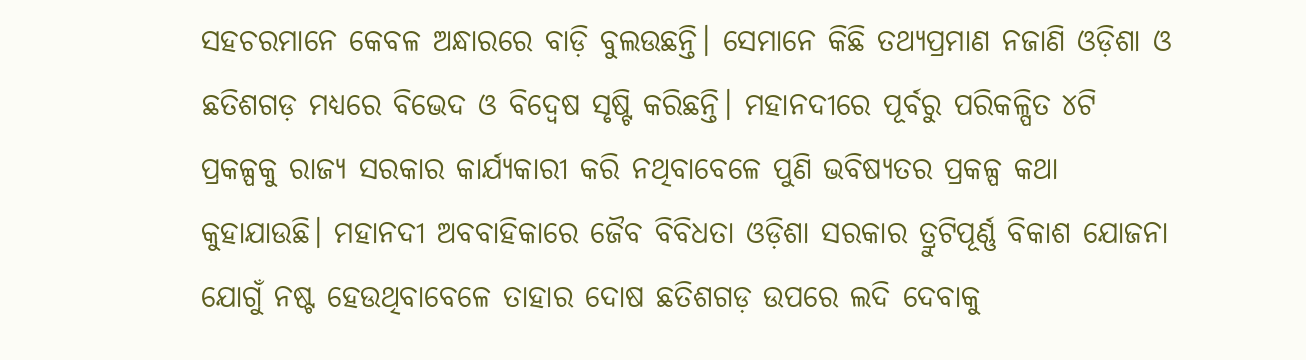ସହଚରମାନେ କେବଳ ଅନ୍ଧାରରେ ବାଡ଼ି ବୁଲଉଛନ୍ତି। ସେମାନେ କିଛି ତଥ୍ୟପ୍ରମାଣ ନଜାଣି ଓଡ଼ିଶା ଓ ଛତିଶଗଡ଼ ମଧ୍ୟରେ ବିଭେଦ ଓ ବିଦ୍ବେଷ ସୃଷ୍ଟି କରିଛନ୍ତି। ମହାନଦୀରେ ପୂର୍ବରୁ ପରିକଳ୍ପିତ ୪ଟି ପ୍ରକଳ୍ପକୁ ରାଜ୍ୟ ସରକାର କାର୍ଯ୍ୟକାରୀ କରି ନଥିବାବେଳେ ପୁଣି ଭବିଷ୍ୟତର ପ୍ରକଳ୍ପ କଥା କୁହାଯାଉଛି। ମହାନଦୀ ଅବବାହିକାରେ ଜୈବ ବିବିଧତା ଓଡ଼ିଶା ସରକାର ତ୍ରୁଟିପୂର୍ଣ୍ଣ ବିକାଶ ଯୋଜନା ଯୋଗୁଁ ନଷ୍ଟ ହେଉଥିବାବେଳେ ତାହାର ଦୋଷ ଛତିଶଗଡ଼ ଉପରେ ଲଦି ଦେବାକୁ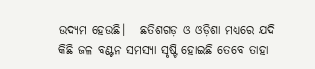ଉଦ୍ୟମ ହେଉଛି।   ଛତିଶଗଡ଼ ଓ ଓଡ଼ିଶା ମଧ୍ୟରେ ଯଦି କିଛି ଜଳ ବଣ୍ଟନ ସମସ୍ୟା ସୃଷ୍ଟି ହୋଇଛି ତେବେ ତାହା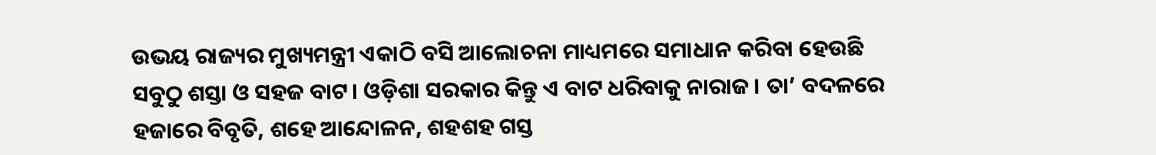ଉଭୟ ରାଜ୍ୟର ମୁଖ୍ୟମନ୍ତ୍ରୀ ଏକାଠି ବସି ଆଲୋଚନା ମାଧ୍ୟମରେ ସମାଧାନ କରିବା ହେଉଛି ସବୁଠୁ ଶସ୍ତା ଓ ସହଜ ବାଟ। ଓଡ଼ିଶା ସରକାର କିନ୍ତୁ ଏ ବାଟ ଧରିବାକୁ ନାରାଜ। ତା’ ବଦଳରେ ହଜାରେ ବିବୃତି, ଶହେ ଆନ୍ଦୋଳନ, ଶହଶହ ଗସ୍ତ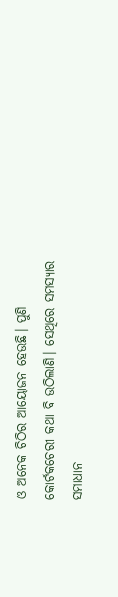ଓ ଅନେକ ଚିଠିର ଆୟୋଜନ ହେଉଛି। ପୁଣି କୋର୍ଟକଚେରୀ କଥା ବି ଉଠିଲାଣି। ସେଥିରେ ସମସ୍ୟାର ସମାଧାନ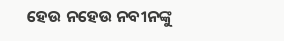ହେଉ ନହେଉ ନବୀନଙ୍କୁ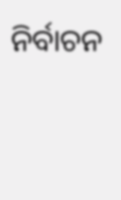ନିର୍ବାଚନ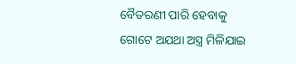ବୈତରଣୀ ପାରି ହେବାକୁ ଗୋଟେ ଅଯଥା ଅସ୍ତ୍ର ମିଳିଯାଇ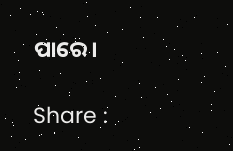ପାରେ।

Share :